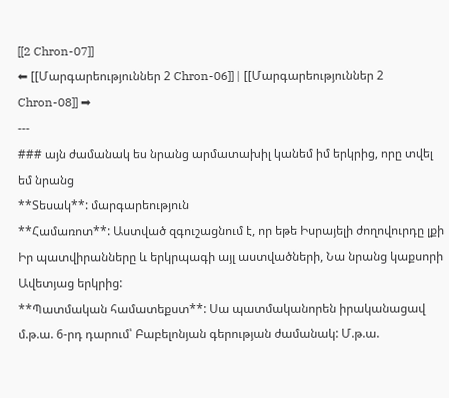[[2 Chron-07]]
⬅ [[Մարգարեություններ 2 Chron-06]] | [[Մարգարեություններ 2 Chron-08]] ➡
---
### այն ժամանակ ես նրանց արմատախիլ կանեմ իմ երկրից, որը տվել եմ նրանց
**Տեսակ**: մարգարեություն
**Համառոտ**: Աստված զգուշացնում է, որ եթե Իսրայելի ժողովուրդը լքի Իր պատվիրանները և երկրպագի այլ աստվածների, Նա նրանց կաքսորի Ավետյաց երկրից:
**Պատմական համատեքստ**: Սա պատմականորեն իրականացավ մ.թ.ա. 6-րդ դարում՝ Բաբելոնյան գերության ժամանակ: Մ.թ.ա.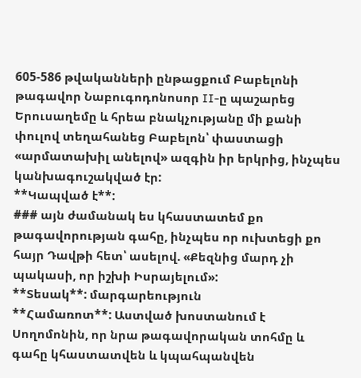605-586 թվականների ընթացքում Բաբելոնի թագավոր Նաբուգոդոնոսոր II-ը պաշարեց Երուսաղեմը և հրեա բնակչությանը մի քանի փուլով տեղահանեց Բաբելոն՝ փաստացի «արմատախիլ անելով» ազգին իր երկրից, ինչպես կանխագուշակված էր:
**Կապված է**:
### այն ժամանակ ես կհաստատեմ քո թագավորության գահը, ինչպես որ ուխտեցի քո հայր Դավթի հետ՝ ասելով. «Քեզնից մարդ չի պակասի, որ իշխի Իսրայելում»:
**Տեսակ**: մարգարեություն
**Համառոտ**: Աստված խոստանում է Սողոմոնին, որ նրա թագավորական տոհմը և գահը կհաստատվեն և կպահպանվեն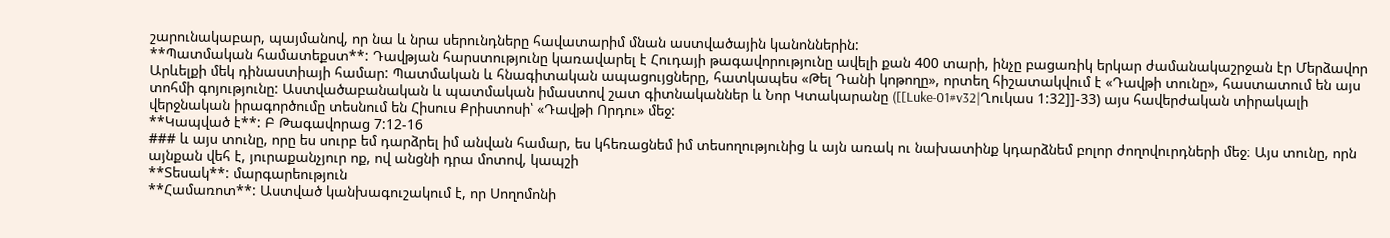շարունակաբար, պայմանով, որ նա և նրա սերունդները հավատարիմ մնան աստվածային կանոններին:
**Պատմական համատեքստ**: Դավթյան հարստությունը կառավարել է Հուդայի թագավորությունը ավելի քան 400 տարի, ինչը բացառիկ երկար ժամանակաշրջան էր Մերձավոր Արևելքի մեկ դինաստիայի համար: Պատմական և հնագիտական ապացույցները, հատկապես «Թել Դանի կոթողը», որտեղ հիշատակվում է «Դավթի տունը», հաստատում են այս տոհմի գոյությունը: Աստվածաբանական և պատմական իմաստով շատ գիտնականներ և Նոր Կտակարանը ([[Luke-01#v32|Ղուկաս 1:32]]-33) այս հավերժական տիրակալի վերջնական իրագործումը տեսնում են Հիսուս Քրիստոսի՝ «Դավթի Որդու» մեջ:
**Կապված է**: Բ Թագավորաց 7:12-16
### և այս տունը, որը ես սուրբ եմ դարձրել իմ անվան համար, ես կհեռացնեմ իմ տեսողությունից և այն առակ ու նախատինք կդարձնեմ բոլոր ժողովուրդների մեջ։ Այս տունը, որն այնքան վեհ է, յուրաքանչյուր ոք, ով անցնի դրա մոտով, կապշի
**Տեսակ**: մարգարեություն
**Համառոտ**: Աստված կանխագուշակում է, որ Սողոմոնի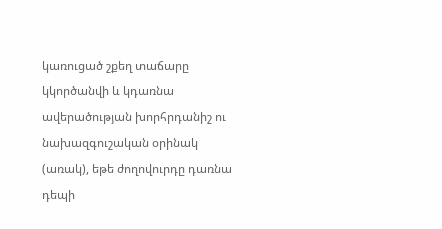կառուցած շքեղ տաճարը կկործանվի և կդառնա ավերածության խորհրդանիշ ու նախազգուշական օրինակ (առակ), եթե ժողովուրդը դառնա դեպի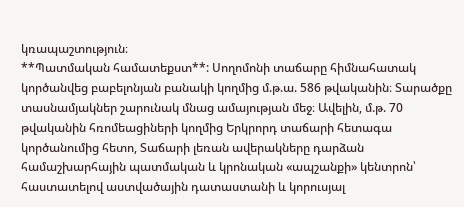կռապաշտություն։
**Պատմական համատեքստ**: Սողոմոնի տաճարը հիմնահատակ կործանվեց բաբելոնյան բանակի կողմից մ.թ.ա. 586 թվականին։ Տարածքը տասնամյակներ շարունակ մնաց ամայության մեջ։ Ավելին, մ.թ. 70 թվականին հռոմեացիների կողմից Երկրորդ տաճարի հետագա կործանումից հետո, Տաճարի լեռան ավերակները դարձան համաշխարհային պատմական և կրոնական «ապշանքի» կենտրոն՝ հաստատելով աստվածային դատաստանի և կորուսյալ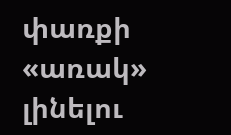փառքի «առակ» լինելու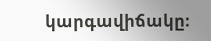կարգավիճակը։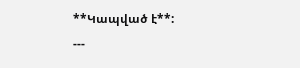**Կապված է**:
---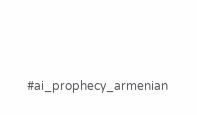#ai_prophecy_armenian